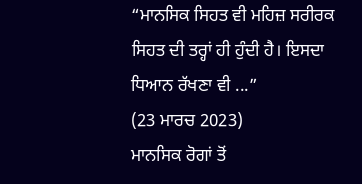“ਮਾਨਸਿਕ ਸਿਹਤ ਵੀ ਮਹਿਜ਼ ਸਰੀਰਕ ਸਿਹਤ ਦੀ ਤਰ੍ਹਾਂ ਹੀ ਹੁੰਦੀ ਹੈ। ਇਸਦਾ ਧਿਆਨ ਰੱਖਣਾ ਵੀ ...”
(23 ਮਾਰਚ 2023)
ਮਾਨਸਿਕ ਰੋਗਾਂ ਤੋਂ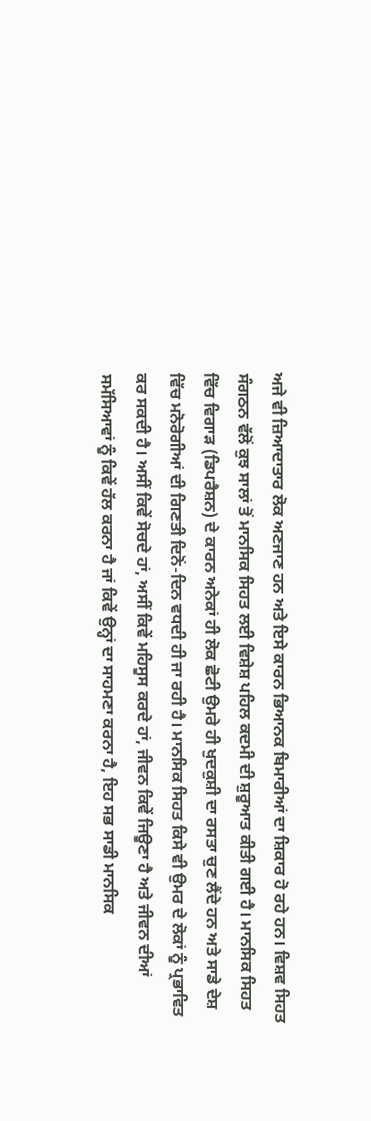ਅਜੇ ਵੀ ਜ਼ਿਆਦਾਤਾਰ ਲੋਕ ਅਣਜਾਣ ਹਨ ਅਤੇ ਇਸੇ ਕਾਰਨ ਭਿਆਨਕ ਬਿਮਾਰੀਆਂ ਦਾ ਸ਼ਿਕਾਰ ਹੋ ਰਹੇ ਹਨ। ਵਿਸ਼ਵ ਸਿਹਤ ਸੰਗਠਨ ਵੱਲੋਂ ਕੁਝ ਸਾਲਾਂ ਤੋਂ ਮਾਨਸਿਕ ਸਿਹਤ ਲਈ ਵਿਸ਼ੇਸ਼ ਪਹਿਲ ਕਦਮੀ ਦੀ ਸ਼ੁਰੂਆਤ ਕੀਤੀ ਗਈ ਹੈ। ਮਾਨਸਿਕ ਸਿਹਤ ਵਿੱਚ ਵਿਗਾੜ (ਡਿਪਰੈਸ਼ਨ) ਦੇ ਕਾਰਨ ਅਨੇਕਾਂ ਹੀ ਲੋਕ ਛੋਟੀ ਉਮਰੇ ਹੀ ਖੁਦਕੁਸ਼ੀ ਦਾ ਰਸਤਾ ਚੁਣ ਲੈਂਦੇ ਹਨ ਅਤੇ ਸਾਡੇ ਦੇਸ਼ ਵਿੱਚ ਮਨੋਰੋਗੀਆਂ ਦੀ ਗਿਣਤੀ ਦਿਨੋਂ-ਦਿਨ ਵਧਦੀ ਹੀ ਜਾ ਰਹੀ ਹੈ। ਮਾਨਸਿਕ ਸਿਹਤ ਕਿਸੇ ਵੀ ਉਮਰ ਦੇ ਲੋਕਾਂ ਨੂੰ ਪ੍ਰਭਾਵਿਤ ਕਰ ਸਕਦੀ ਹੈ। ਅਸੀਂ ਕਿਵੇਂ ਸੋਚਦੇ ਹਾਂ, ਅਸੀਂ ਕਿਵੇਂ ਮਹਿਸੂਸ ਕਰਦੇ ਹਾਂ, ਜੀਵਨ ਕਿਵੇਂ ਜਿਊਣਾ ਹੈ ਅਤੇ ਜੀਵਨ ਦੀਆਂ ਸਮੱਸਿਆਵਾਂ ਨੂੰ ਕਿਵੇਂ ਹੱਲ ਕਰਨਾ ਹੈ ਜਾਂ ਕਿਵੇਂ ਉਨ੍ਹਾਂ ਦਾ ਸਾਹਮਣਾ ਕਰਨਾ ਹੈ, ਇਹ ਸਭ ਸਾਡੀ ਮਾਨਸਿਕ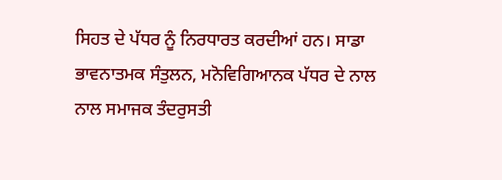ਸਿਹਤ ਦੇ ਪੱਧਰ ਨੂੰ ਨਿਰਧਾਰਤ ਕਰਦੀਆਂ ਹਨ। ਸਾਡਾ ਭਾਵਨਾਤਮਕ ਸੰਤੁਲਨ, ਮਨੋਵਿਗਿਆਨਕ ਪੱਧਰ ਦੇ ਨਾਲ ਨਾਲ ਸਮਾਜਕ ਤੰਦਰੁਸਤੀ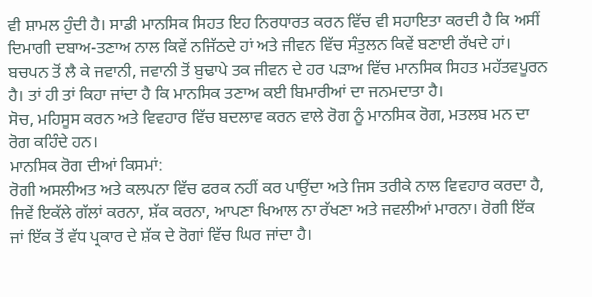ਵੀ ਸ਼ਾਮਲ ਹੁੰਦੀ ਹੈ। ਸਾਡੀ ਮਾਨਸਿਕ ਸਿਹਤ ਇਹ ਨਿਰਧਾਰਤ ਕਰਨ ਵਿੱਚ ਵੀ ਸਹਾਇਤਾ ਕਰਦੀ ਹੈ ਕਿ ਅਸੀਂ ਦਿਮਾਗੀ ਦਬਾਅ-ਤਣਾਅ ਨਾਲ ਕਿਵੇਂ ਨਜਿੱਠਦੇ ਹਾਂ ਅਤੇ ਜੀਵਨ ਵਿੱਚ ਸੰਤੁਲਨ ਕਿਵੇਂ ਬਣਾਈ ਰੱਖਦੇ ਹਾਂ। ਬਚਪਨ ਤੋਂ ਲੈ ਕੇ ਜਵਾਨੀ, ਜਵਾਨੀ ਤੋਂ ਬੁਢਾਪੇ ਤਕ ਜੀਵਨ ਦੇ ਹਰ ਪੜਾਅ ਵਿੱਚ ਮਾਨਸਿਕ ਸਿਹਤ ਮਹੱਤਵਪੂਰਨ ਹੈ। ਤਾਂ ਹੀ ਤਾਂ ਕਿਹਾ ਜਾਂਦਾ ਹੈ ਕਿ ਮਾਨਸਿਕ ਤਣਾਅ ਕਈ ਬਿਮਾਰੀਆਂ ਦਾ ਜਨਮਦਾਤਾ ਹੈ।
ਸੋਚ, ਮਹਿਸੂਸ ਕਰਨ ਅਤੇ ਵਿਵਹਾਰ ਵਿੱਚ ਬਦਲਾਵ ਕਰਨ ਵਾਲੇ ਰੋਗ ਨੂੰ ਮਾਨਸਿਕ ਰੋਗ, ਮਤਲਬ ਮਨ ਦਾ ਰੋਗ ਕਹਿੰਦੇ ਹਨ।
ਮਾਨਸਿਕ ਰੋਗ ਦੀਆਂ ਕਿਸਮਾਂ:
ਰੋਗੀ ਅਸਲੀਅਤ ਅਤੇ ਕਲਪਨਾ ਵਿੱਚ ਫਰਕ ਨਹੀਂ ਕਰ ਪਾਉਂਦਾ ਅਤੇ ਜਿਸ ਤਰੀਕੇ ਨਾਲ ਵਿਵਹਾਰ ਕਰਦਾ ਹੈ, ਜਿਵੇਂ ਇਕੱਲੇ ਗੱਲਾਂ ਕਰਨਾ, ਸ਼ੱਕ ਕਰਨਾ, ਆਪਣਾ ਖਿਆਲ ਨਾ ਰੱਖਣਾ ਅਤੇ ਜਵਲੀਆਂ ਮਾਰਨਾ। ਰੋਗੀ ਇੱਕ ਜਾਂ ਇੱਕ ਤੋਂ ਵੱਧ ਪ੍ਰਕਾਰ ਦੇ ਸ਼ੱਕ ਦੇ ਰੋਗਾਂ ਵਿੱਚ ਘਿਰ ਜਾਂਦਾ ਹੈ।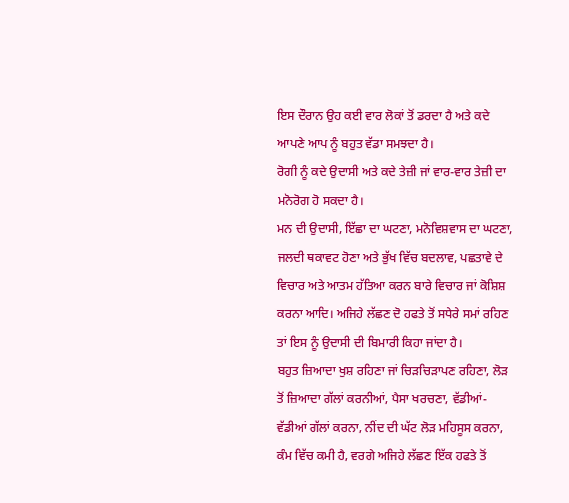ਇਸ ਦੌਰਾਨ ਉਹ ਕਈ ਵਾਰ ਲੋਕਾਂ ਤੋਂ ਡਰਦਾ ਹੈ ਅਤੇ ਕਦੇ ਆਪਣੇ ਆਪ ਨੂੰ ਬਹੁਤ ਵੱਡਾ ਸਮਝਦਾ ਹੈ।
ਰੋਗੀ ਨੂੰ ਕਦੇ ਉਦਾਸੀ ਅਤੇ ਕਦੇ ਤੇਜ਼ੀ ਜਾਂ ਵਾਰ-ਵਾਰ ਤੇਜ਼ੀ ਦਾ ਮਨੋਰੋਗ ਹੋ ਸਕਦਾ ਹੈ।
ਮਨ ਦੀ ਉਦਾਸੀ, ਇੱਛਾ ਦਾ ਘਟਣਾ, ਮਨੋਵਿਸ਼ਵਾਸ ਦਾ ਘਟਣਾ, ਜਲਦੀ ਥਕਾਵਟ ਹੋਣਾ ਅਤੇ ਭੁੱਖ ਵਿੱਚ ਬਦਲਾਵ, ਪਛਤਾਵੇ ਦੇ ਵਿਚਾਰ ਅਤੇ ਆਤਮ ਹੱਤਿਆ ਕਰਨ ਬਾਰੇ ਵਿਚਾਰ ਜਾਂ ਕੋਸ਼ਿਸ਼ ਕਰਨਾ ਆਦਿ। ਅਜਿਹੇ ਲੱਛਣ ਦੋ ਹਫਤੇ ਤੋਂ ਸਧੇਰੇ ਸਮਾਂ ਰਹਿਣ ਤਾਂ ਇਸ ਨੂੰ ਉਦਾਸੀ ਦੀ ਬਿਮਾਰੀ ਕਿਹਾ ਜਾਂਦਾ ਹੈ।
ਬਹੁਤ ਜ਼ਿਆਦਾ ਖੁਸ਼ ਰਹਿਣਾ ਜਾਂ ਚਿੜਚਿੜਾਪਣ ਰਹਿਣਾ, ਲੋੜ ਤੋਂ ਜ਼ਿਆਦਾ ਗੱਲਾਂ ਕਰਨੀਆਂ, ਪੈਸਾ ਖਰਚਣਾ, ਵੱਡੀਆਂ-ਵੱਡੀਆਂ ਗੱਲਾਂ ਕਰਨਾ, ਨੀਂਦ ਦੀ ਘੱਟ ਲੋੜ ਮਹਿਸੂਸ ਕਰਨਾ, ਕੰਮ ਵਿੱਚ ਕਮੀ ਹੈ, ਵਰਗੇ ਅਜਿਹੇ ਲੱਛਣ ਇੱਕ ਹਫਤੇ ਤੋਂ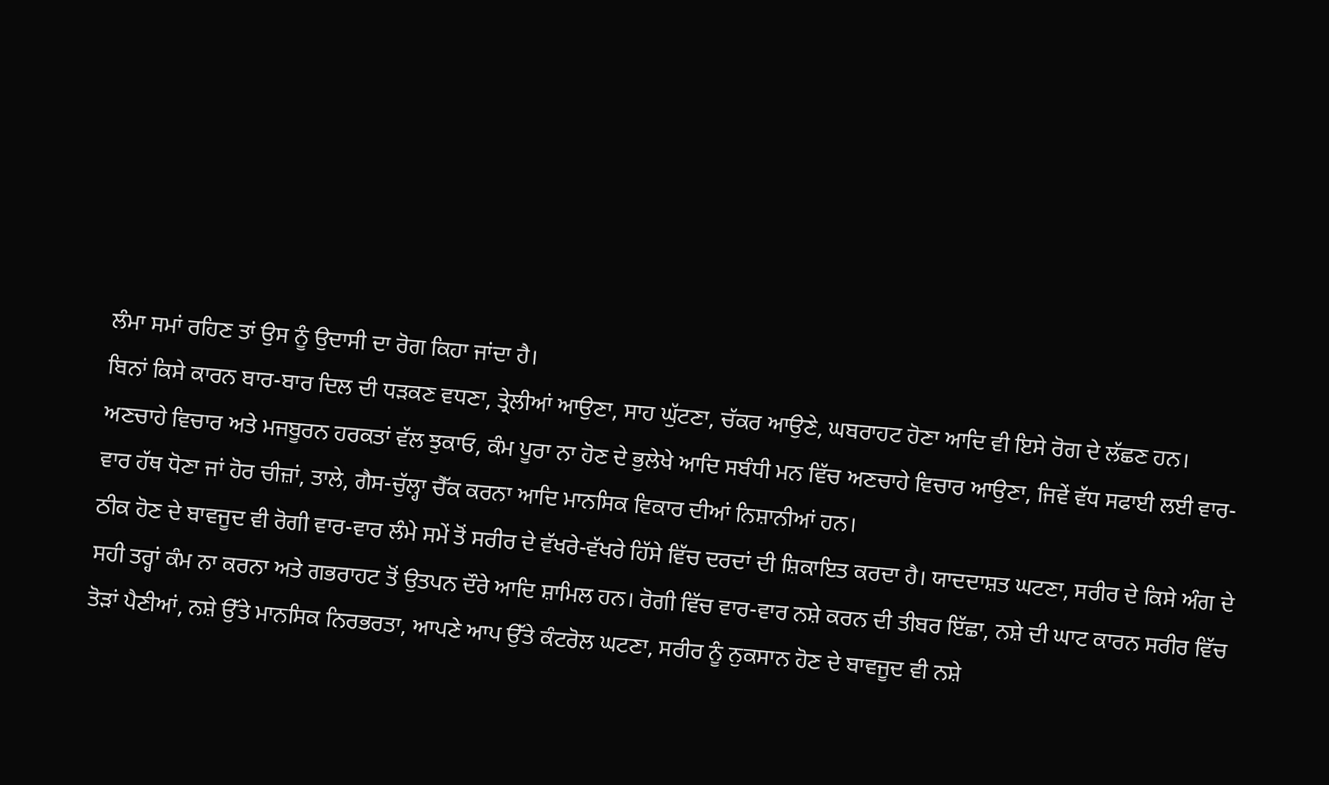ਲੰਮਾ ਸਮਾਂ ਰਹਿਣ ਤਾਂ ਉਸ ਨੂੰ ਉਦਾਸੀ ਦਾ ਰੋਗ ਕਿਹਾ ਜਾਂਦਾ ਹੈ।
ਬਿਨਾਂ ਕਿਸੇ ਕਾਰਨ ਬਾਰ-ਬਾਰ ਦਿਲ ਦੀ ਧੜਕਣ ਵਧਣਾ, ਤ੍ਰੇਲੀਆਂ ਆਉਣਾ, ਸਾਹ ਘੁੱਟਣਾ, ਚੱਕਰ ਆਉਣੇ, ਘਬਰਾਹਟ ਹੋਣਾ ਆਦਿ ਵੀ ਇਸੇ ਰੋਗ ਦੇ ਲੱਛਣ ਹਨ।
ਅਣਚਾਹੇ ਵਿਚਾਰ ਅਤੇ ਮਜਬੂਰਨ ਹਰਕਤਾਂ ਵੱਲ ਝੁਕਾਓ, ਕੰਮ ਪੂਰਾ ਨਾ ਹੋਣ ਦੇ ਭੁਲੇਖੇ ਆਦਿ ਸਬੰਧੀ ਮਨ ਵਿੱਚ ਅਣਚਾਹੇ ਵਿਚਾਰ ਆਉਣਾ, ਜਿਵੇਂ ਵੱਧ ਸਫਾਈ ਲਈ ਵਾਰ-ਵਾਰ ਹੱਥ ਧੋਣਾ ਜਾਂ ਹੋਰ ਚੀਜ਼ਾਂ, ਤਾਲੇ, ਗੈਸ-ਚੁੱਲ੍ਹਾ ਚੈੱਕ ਕਰਨਾ ਆਦਿ ਮਾਨਸਿਕ ਵਿਕਾਰ ਦੀਆਂ ਨਿਸ਼ਾਨੀਆਂ ਹਨ।
ਠੀਕ ਹੋਣ ਦੇ ਬਾਵਜੂਦ ਵੀ ਰੋਗੀ ਵਾਰ-ਵਾਰ ਲੰਮੇ ਸਮੇਂ ਤੋਂ ਸਰੀਰ ਦੇ ਵੱਖਰੇ-ਵੱਖਰੇ ਹਿੱਸੇ ਵਿੱਚ ਦਰਦਾਂ ਦੀ ਸ਼ਿਕਾਇਤ ਕਰਦਾ ਹੈ। ਯਾਦਦਾਸ਼ਤ ਘਟਣਾ, ਸਰੀਰ ਦੇ ਕਿਸੇ ਅੰਗ ਦੇ ਸਹੀ ਤਰ੍ਹਾਂ ਕੰਮ ਨਾ ਕਰਨਾ ਅਤੇ ਗਭਰਾਹਟ ਤੋਂ ਉਤਪਨ ਦੌਰੇ ਆਦਿ ਸ਼ਾਮਿਲ ਹਨ। ਰੋਗੀ ਵਿੱਚ ਵਾਰ-ਵਾਰ ਨਸ਼ੇ ਕਰਨ ਦੀ ਤੀਬਰ ਇੱਛਾ, ਨਸ਼ੇ ਦੀ ਘਾਟ ਕਾਰਨ ਸਰੀਰ ਵਿੱਚ ਤੋੜਾਂ ਪੈਣੀਆਂ, ਨਸ਼ੇ ਉੱਤੇ ਮਾਨਸਿਕ ਨਿਰਭਰਤਾ, ਆਪਣੇ ਆਪ ਉੱਤੇ ਕੰਟਰੋਲ ਘਟਣਾ, ਸਰੀਰ ਨੂੰ ਨੁਕਸਾਨ ਹੋਣ ਦੇ ਬਾਵਜੂਦ ਵੀ ਨਸ਼ੇ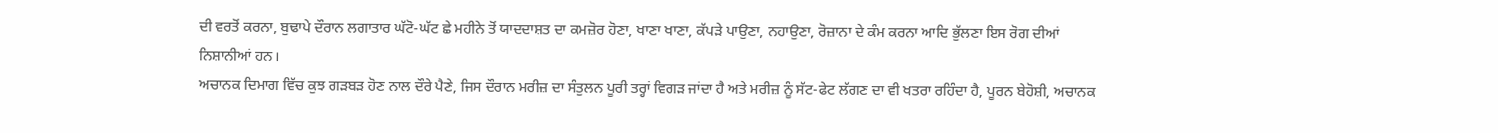ਦੀ ਵਰਤੋਂ ਕਰਨਾ, ਬੁਢਾਪੇ ਦੌਰਾਨ ਲਗਾਤਾਰ ਘੱਟੋ-ਘੱਟ ਛੇ ਮਹੀਨੇ ਤੋਂ ਯਾਦਦਾਸ਼ਤ ਦਾ ਕਮਜ਼ੋਰ ਹੋਣਾ, ਖਾਣਾ ਖਾਣਾ, ਕੱਪੜੇ ਪਾਉਣਾ, ਨਹਾਉਣਾ, ਰੋਜ਼ਾਨਾ ਦੇ ਕੰਮ ਕਰਨਾ ਆਦਿ ਭੁੱਲਣਾ ਇਸ ਰੋਗ ਦੀਆਂ ਨਿਸ਼ਾਨੀਆਂ ਹਨ।
ਅਚਾਨਕ ਦਿਮਾਗ ਵਿੱਚ ਕੁਝ ਗੜਬੜ ਹੋਣ ਨਾਲ ਦੌਰੇ ਪੈਣੇ, ਜਿਸ ਦੌਰਾਨ ਮਰੀਜ਼ ਦਾ ਸੰਤੁਲਨ ਪੂਰੀ ਤਰ੍ਹਾਂ ਵਿਗੜ ਜਾਂਦਾ ਹੈ ਅਤੇ ਮਰੀਜ਼ ਨੂੰ ਸੱਟ-ਫੇਟ ਲੱਗਣ ਦਾ ਵੀ ਖਤਰਾ ਰਹਿੰਦਾ ਹੈ, ਪੂਰਨ ਬੇਹੋਸ਼ੀ, ਅਚਾਨਕ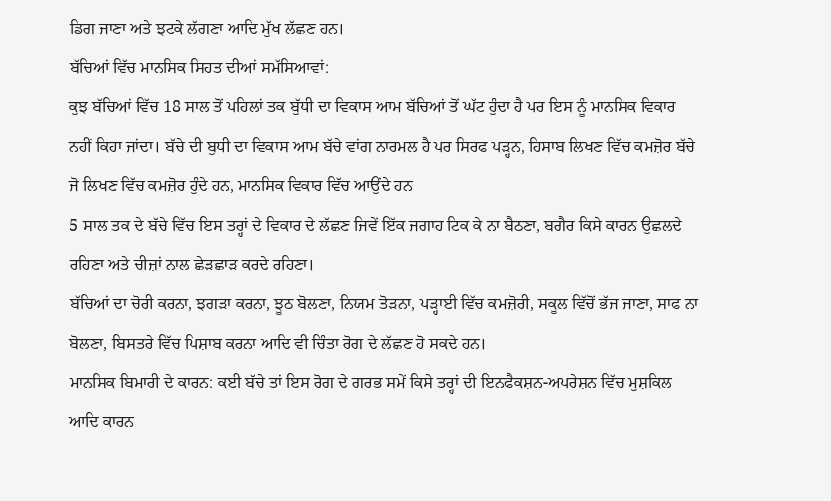ਡਿਗ ਜਾਣਾ ਅਤੇ ਝਟਕੇ ਲੱਗਣਾ ਆਦਿ ਮੁੱਖ ਲੱਛਣ ਹਨ।
ਬੱਚਿਆਂ ਵਿੱਚ ਮਾਨਸਿਕ ਸਿਹਤ ਦੀਆਂ ਸਮੱਸਿਆਵਾਂ:
ਕੁਝ ਬੱਚਿਆਂ ਵਿੱਚ 18 ਸਾਲ ਤੋਂ ਪਹਿਲਾਂ ਤਕ ਬੁੱਧੀ ਦਾ ਵਿਕਾਸ ਆਮ ਬੱਚਿਆਂ ਤੋਂ ਘੱਟ ਹੁੰਦਾ ਹੈ ਪਰ ਇਸ ਨੂੰ ਮਾਨਸਿਕ ਵਿਕਾਰ ਨਹੀਂ ਕਿਹਾ ਜਾਂਦਾ। ਬੱਚੇ ਦੀ ਬੁਧੀ ਦਾ ਵਿਕਾਸ ਆਮ ਬੱਚੇ ਵਾਂਗ ਨਾਰਮਲ ਹੈ ਪਰ ਸਿਰਫ ਪੜ੍ਹਨ, ਹਿਸਾਬ ਲਿਖਣ ਵਿੱਚ ਕਮਜ਼ੋਰ ਬੱਚੇ ਜੋ ਲਿਖਣ ਵਿੱਚ ਕਮਜ਼ੋਰ ਹੁੰਦੇ ਹਨ, ਮਾਨਸਿਕ ਵਿਕਾਰ ਵਿੱਚ ਆਉਂਦੇ ਹਨ
5 ਸਾਲ ਤਕ ਦੇ ਬੱਚੇ ਵਿੱਚ ਇਸ ਤਰ੍ਹਾਂ ਦੇ ਵਿਕਾਰ ਦੇ ਲੱਛਣ ਜਿਵੇਂ ਇੱਕ ਜਗਾਹ ਟਿਕ ਕੇ ਨਾ ਬੈਠਣਾ, ਬਗੈਰ ਕਿਸੇ ਕਾਰਨ ਉਛਲਦੇ ਰਹਿਣਾ ਅਤੇ ਚੀਜ਼ਾਂ ਨਾਲ ਛੇੜਛਾੜ ਕਰਦੇ ਰਹਿਣਾ।
ਬੱਚਿਆਂ ਦਾ ਚੋਰੀ ਕਰਨਾ, ਝਗੜਾ ਕਰਨਾ, ਝੂਠ ਬੋਲਣਾ, ਨਿਯਮ ਤੋੜਨਾ, ਪੜ੍ਹਾਈ ਵਿੱਚ ਕਮਜ਼ੋਰੀ, ਸਕੂਲ ਵਿੱਚੋਂ ਭੱਜ ਜਾਣਾ, ਸਾਫ ਨਾ ਬੋਲਣਾ, ਬਿਸਤਰੇ ਵਿੱਚ ਪਿਸ਼ਾਬ ਕਰਨਾ ਆਦਿ ਵੀ ਚਿੰਤਾ ਰੋਗ ਦੇ ਲੱਛਣ ਹੋ ਸਕਦੇ ਹਨ।
ਮਾਨਸਿਕ ਬਿਮਾਰੀ ਦੇ ਕਾਰਨ: ਕਈ ਬੱਚੇ ਤਾਂ ਇਸ ਰੋਗ ਦੇ ਗਰਭ ਸਮੇਂ ਕਿਸੇ ਤਰ੍ਹਾਂ ਦੀ ਇਨਫੈਕਸ਼ਨ-ਅਪਰੇਸ਼ਨ ਵਿੱਚ ਮੁਸ਼ਕਿਲ ਆਦਿ ਕਾਰਨ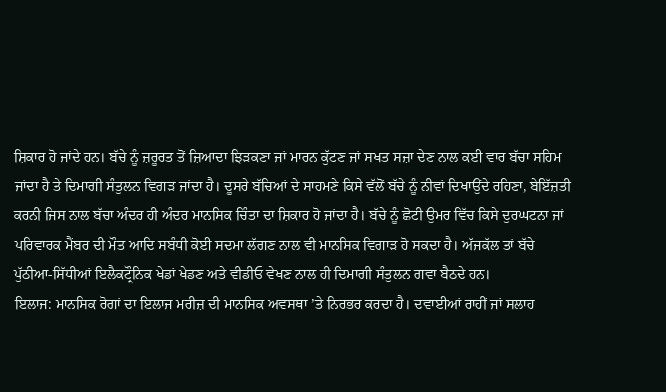ਸ਼ਿਕਾਰ ਹੋ ਜਾਂਦੇ ਹਨ। ਬੱਚੇ ਨੂੰ ਜ਼ਰੂਰਤ ਤੋਂ ਜ਼ਿਆਦਾ ਝਿੜਕਣਾ ਜਾਂ ਮਾਰਨ ਕੁੱਟਣ ਜਾਂ ਸਖਤ ਸਜ਼ਾ ਦੇਣ ਨਾਲ ਕਈ ਵਾਰ ਬੱਚਾ ਸਹਿਮ ਜਾਂਦਾ ਹੈ ਤੇ ਦਿਮਾਗੀ ਸੰਤੁਲਨ ਵਿਗੜ ਜਾਂਦਾ ਹੈ। ਦੂਸਰੇ ਬੱਚਿਆਂ ਦੇ ਸਾਹਮਣੇ ਕਿਸੇ ਵੱਲੋਂ ਬੱਚੇ ਨੂੰ ਨੀਵਾਂ ਦਿਖਾਉਂਦੇ ਰਹਿਣਾ, ਬੇਇੱਜ਼ਤੀ ਕਰਨੀ ਜਿਸ ਨਾਲ ਬੱਚਾ ਅੰਦਰ ਹੀ ਅੰਦਰ ਮਾਨਸਿਕ ਚਿੰਤਾ ਦਾ ਸ਼ਿਕਾਰ ਹੋ ਜਾਂਦਾ ਹੈ। ਬੱਚੇ ਨੂੰ ਛੋਟੀ ਉਮਰ ਵਿੱਚ ਕਿਸੇ ਦੁਰਘਟਨਾ ਜਾਂ ਪਰਿਵਾਰਕ ਮੈਂਬਰ ਦੀ ਮੌਤ ਆਦਿ ਸਬੰਧੀ ਕੋਈ ਸਦਮਾ ਲੱਗਣ ਨਾਲ ਵੀ ਮਾਨਸਿਕ ਵਿਗਾੜ ਹੋ ਸਕਦਾ ਹੈ। ਅੱਜਕੱਲ ਤਾਂ ਬੱਚੇ ਪੁੱਠੀਆ-ਸਿੱਧੀਆਂ ਇਲੈਕਟ੍ਰੌਨਿਕ ਖੇਡਾਂ ਖੇਡਣ ਅਤੇ ਵੀਡੀਓ ਵੇਖਣ ਨਾਲ ਹੀ ਦਿਮਾਗੀ ਸੰਤੁਲਨ ਗਵਾ ਬੈਠਦੇ ਹਨ।
ਇਲਾਜ: ਮਾਨਸਿਕ ਰੋਗਾਂ ਦਾ ਇਲਾਜ ਮਰੀਜ਼ ਦੀ ਮਾਨਸਿਕ ਅਵਸਥਾ ’ਤੇ ਨਿਰਭਰ ਕਰਦਾ ਹੈ। ਦਵਾਈਆਂ ਰਾਹੀਂ ਜਾਂ ਸਲਾਹ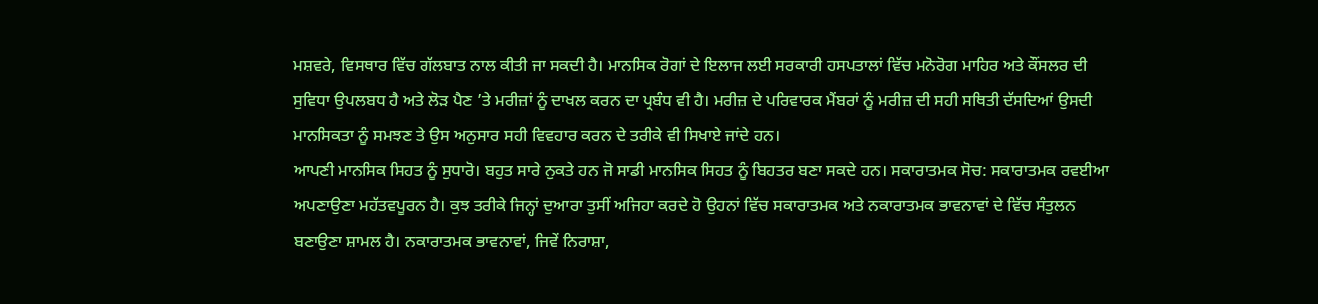ਮਸ਼ਵਰੇ, ਵਿਸਥਾਰ ਵਿੱਚ ਗੱਲਬਾਤ ਨਾਲ ਕੀਤੀ ਜਾ ਸਕਦੀ ਹੈ। ਮਾਨਸਿਕ ਰੋਗਾਂ ਦੇ ਇਲਾਜ ਲਈ ਸਰਕਾਰੀ ਹਸਪਤਾਲਾਂ ਵਿੱਚ ਮਨੋਰੋਗ ਮਾਹਿਰ ਅਤੇ ਕੌਂਸਲਰ ਦੀ ਸੁਵਿਧਾ ਉਪਲਬਧ ਹੈ ਅਤੇ ਲੋੜ ਪੈਣ ’ਤੇ ਮਰੀਜ਼ਾਂ ਨੂੰ ਦਾਖਲ ਕਰਨ ਦਾ ਪ੍ਰਬੰਧ ਵੀ ਹੈ। ਮਰੀਜ਼ ਦੇ ਪਰਿਵਾਰਕ ਮੈਂਬਰਾਂ ਨੂੰ ਮਰੀਜ਼ ਦੀ ਸਹੀ ਸਥਿਤੀ ਦੱਸਦਿਆਂ ਉਸਦੀ ਮਾਨਸਿਕਤਾ ਨੂੰ ਸਮਝਣ ਤੇ ਉਸ ਅਨੁਸਾਰ ਸਹੀ ਵਿਵਹਾਰ ਕਰਨ ਦੇ ਤਰੀਕੇ ਵੀ ਸਿਖਾਏ ਜਾਂਦੇ ਹਨ।
ਆਪਣੀ ਮਾਨਸਿਕ ਸਿਹਤ ਨੂੰ ਸੁਧਾਰੋ। ਬਹੁਤ ਸਾਰੇ ਨੁਕਤੇ ਹਨ ਜੋ ਸਾਡੀ ਮਾਨਸਿਕ ਸਿਹਤ ਨੂੰ ਬਿਹਤਰ ਬਣਾ ਸਕਦੇ ਹਨ। ਸਕਾਰਾਤਮਕ ਸੋਚ: ਸਕਾਰਾਤਮਕ ਰਵਈਆ ਅਪਣਾਉਣਾ ਮਹੱਤਵਪੂਰਨ ਹੈ। ਕੁਝ ਤਰੀਕੇ ਜਿਨ੍ਹਾਂ ਦੁਆਰਾ ਤੁਸੀਂ ਅਜਿਹਾ ਕਰਦੇ ਹੋ ਉਹਨਾਂ ਵਿੱਚ ਸਕਾਰਾਤਮਕ ਅਤੇ ਨਕਾਰਾਤਮਕ ਭਾਵਨਾਵਾਂ ਦੇ ਵਿੱਚ ਸੰਤੁਲਨ ਬਣਾਉਣਾ ਸ਼ਾਮਲ ਹੈ। ਨਕਾਰਾਤਮਕ ਭਾਵਨਾਵਾਂ, ਜਿਵੇਂ ਨਿਰਾਸ਼ਾ,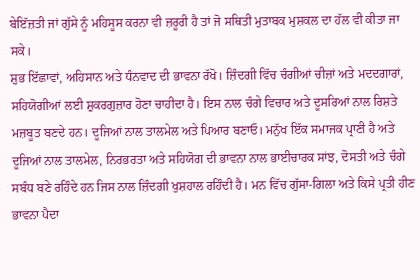ਬੇਇੱਜ਼ਤੀ ਜਾਂ ਗੁੱਸੇ ਨੂੰ ਮਹਿਸੂਸ ਕਰਨਾ ਵੀ ਜ਼ਰੂਰੀ ਹੈ ਤਾਂ ਜੋ ਸਥਿਤੀ ਮੁਤਾਬਕ ਮੁਸ਼ਕਲ ਦਾ ਹੱਲ ਵੀ ਕੀਤਾ ਜਾ ਸਕੇ।
ਸ਼ੁਭ ਇੱਛਾਵਾਂ, ਅਹਿਸਾਨ ਅਤੇ ਧੰਨਵਾਦ ਦੀ ਭਾਵਨਾ ਰੱਖੋ। ਜ਼ਿੰਦਗੀ ਵਿੱਚ ਚੰਗੀਆਂ ਚੀਜ਼ਾਂ ਅਤੇ ਮਦਦਗਾਰਾਂ, ਸਹਿਯੋਗੀਆਂ ਲਈ ਸ਼ੁਕਰਗੁਜ਼ਾਰ ਹੋਣਾ ਚਾਹੀਦਾ ਹੈ। ਇਸ ਨਾਲ ਚੰਗੇ ਵਿਚਾਰ ਅਤੇ ਦੂਸਰਿਆਂ ਨਾਲ ਰਿਸ਼ਤੇ ਮਜ਼ਬੂਤ ਬਣਦੇ ਹਨ। ਦੂਜਿਆਂ ਨਾਲ ਤਾਲਮੇਲ ਅਤੇ ਪਿਆਰ ਬਣਾਓ। ਮਨੁੱਖ ਇੱਕ ਸਮਾਜਕ ਪ੍ਰਾਣੀ ਹੈ ਅਤੇ ਦੂਜਿਆਂ ਨਾਲ ਤਾਲਮੇਲ, ਨਿਰਭਰਤਾ ਅਤੇ ਸਹਿਯੋਗ ਦੀ ਭਾਵਨਾ ਨਾਲ ਭਾਈਚਾਰਕ ਸਾਂਝ, ਦੋਸਤੀ ਅਤੇ ਚੰਗੇ ਸਬੰਧ ਬਣੇ ਰਹਿੰਦੇ ਹਨ ਜਿਸ ਨਾਲ ਜ਼ਿੰਦਗੀ ਖੁਸ਼ਹਾਲ ਰਹਿੰਦੀ ਹੈ। ਮਨ ਵਿੱਚ ਗੁੱਸਾ-ਗਿਲਾ ਅਤੇ ਕਿਸੇ ਪ੍ਰਤੀ ਹੀਣ ਭਾਵਨਾ ਪੈਦਾ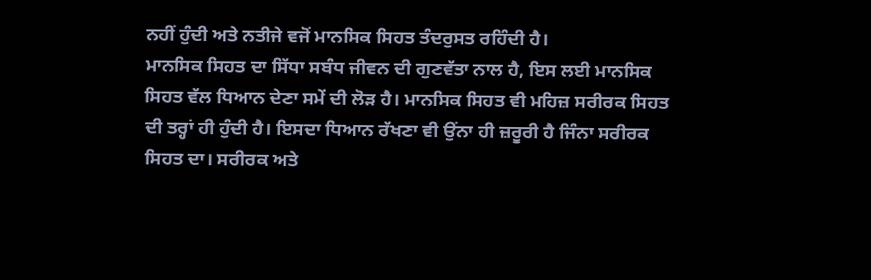ਨਹੀਂ ਹੁੰਦੀ ਅਤੇ ਨਤੀਜੇ ਵਜੋਂ ਮਾਨਸਿਕ ਸਿਹਤ ਤੰਦਰੁਸਤ ਰਹਿੰਦੀ ਹੈ।
ਮਾਨਸਿਕ ਸਿਹਤ ਦਾ ਸਿੱਧਾ ਸਬੰਧ ਜੀਵਨ ਦੀ ਗੁਣਵੱਤਾ ਨਾਲ ਹੈ, ਇਸ ਲਈ ਮਾਨਸਿਕ ਸਿਹਤ ਵੱਲ ਧਿਆਨ ਦੇਣਾ ਸਮੇਂ ਦੀ ਲੋੜ ਹੈ। ਮਾਨਸਿਕ ਸਿਹਤ ਵੀ ਮਹਿਜ਼ ਸਰੀਰਕ ਸਿਹਤ ਦੀ ਤਰ੍ਹਾਂ ਹੀ ਹੁੰਦੀ ਹੈ। ਇਸਦਾ ਧਿਆਨ ਰੱਖਣਾ ਵੀ ਉਂਨਾ ਹੀ ਜ਼ਰੂਰੀ ਹੈ ਜਿੰਨਾ ਸਰੀਰਕ ਸਿਹਤ ਦਾ। ਸਰੀਰਕ ਅਤੇ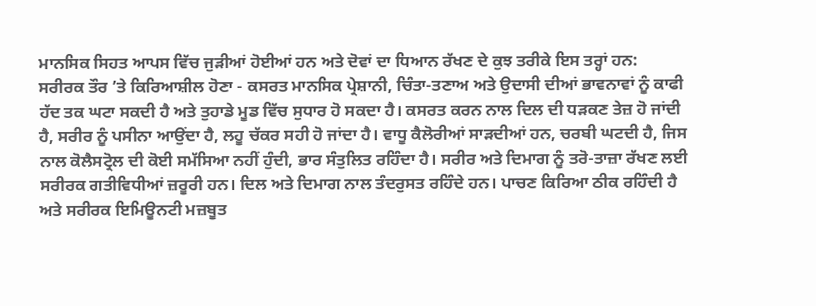ਮਾਨਸਿਕ ਸਿਹਤ ਆਪਸ ਵਿੱਚ ਜੁੜੀਆਂ ਹੋਈਆਂ ਹਨ ਅਤੇ ਦੋਵਾਂ ਦਾ ਧਿਆਨ ਰੱਖਣ ਦੇ ਕੁਝ ਤਰੀਕੇ ਇਸ ਤਰ੍ਹਾਂ ਹਨ:
ਸਰੀਰਕ ਤੌਰ ’ਤੇ ਕਿਰਿਆਸ਼ੀਲ ਹੋਣਾ - ਕਸਰਤ ਮਾਨਸਿਕ ਪ੍ਰੇਸ਼ਾਨੀ, ਚਿੰਤਾ-ਤਣਾਅ ਅਤੇ ਉਦਾਸੀ ਦੀਆਂ ਭਾਵਨਾਵਾਂ ਨੂੰ ਕਾਫੀ ਹੱਦ ਤਕ ਘਟਾ ਸਕਦੀ ਹੈ ਅਤੇ ਤੁਹਾਡੇ ਮੂਡ ਵਿੱਚ ਸੁਧਾਰ ਹੋ ਸਕਦਾ ਹੈ। ਕਸਰਤ ਕਰਨ ਨਾਲ ਦਿਲ ਦੀ ਧੜਕਣ ਤੇਜ਼ ਹੋ ਜਾਂਦੀ ਹੈ, ਸਰੀਰ ਨੂੰ ਪਸੀਨਾ ਆਉਂਦਾ ਹੈ, ਲਹੂ ਚੱਕਰ ਸਹੀ ਹੋ ਜਾਂਦਾ ਹੈ। ਵਾਧੂ ਕੈਲੋਰੀਆਂ ਸਾੜਦੀਆਂ ਹਨ, ਚਰਬੀ ਘਟਦੀ ਹੈ, ਜਿਸ ਨਾਲ ਕੋਲੈਸਟ੍ਰੋਲ ਦੀ ਕੋਈ ਸਮੱਸਿਆ ਨਹੀਂ ਹੁੰਦੀ, ਭਾਰ ਸੰਤੁਲਿਤ ਰਹਿੰਦਾ ਹੈ। ਸਰੀਰ ਅਤੇ ਦਿਮਾਗ ਨੂੰ ਤਰੋ-ਤਾਜ਼ਾ ਰੱਖਣ ਲਈ ਸਰੀਰਕ ਗਤੀਵਿਧੀਆਂ ਜ਼ਰੂਰੀ ਹਨ। ਦਿਲ ਅਤੇ ਦਿਮਾਗ ਨਾਲ ਤੰਦਰੁਸਤ ਰਹਿੰਦੇ ਹਨ। ਪਾਚਣ ਕਿਰਿਆ ਠੀਕ ਰਹਿੰਦੀ ਹੈ ਅਤੇ ਸਰੀਰਕ ਇਮਿਊਨਟੀ ਮਜ਼ਬੂਤ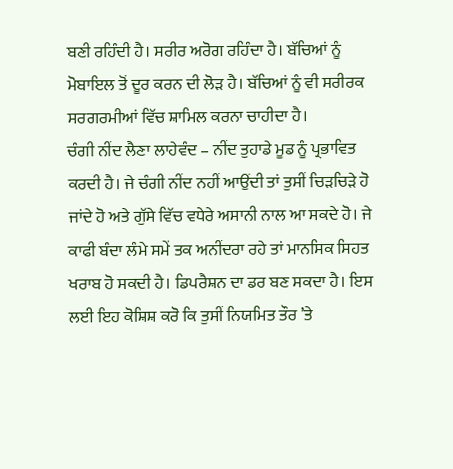ਬਣੀ ਰਹਿੰਦੀ ਹੈ। ਸਰੀਰ ਅਰੋਗ ਰਹਿੰਦਾ ਹੈ। ਬੱਚਿਆਂ ਨੂੰ ਮੋਬਾਇਲ ਤੋਂ ਦੂਰ ਕਰਨ ਦੀ ਲੋੜ ਹੈ। ਬੱਚਿਆਂ ਨੂੰ ਵੀ ਸਰੀਰਕ ਸਰਗਰਮੀਆਂ ਵਿੱਚ ਸ਼ਾਮਿਲ ਕਰਨਾ ਚਾਹੀਦਾ ਹੈ।
ਚੰਗੀ ਨੀਂਦ ਲੈਣਾ ਲਾਹੇਵੰਦ – ਨੀਂਦ ਤੁਹਾਡੇ ਮੂਡ ਨੂੰ ਪ੍ਰਭਾਵਿਤ ਕਰਦੀ ਹੈ। ਜੇ ਚੰਗੀ ਨੀਂਦ ਨਹੀਂ ਆਉਂਦੀ ਤਾਂ ਤੁਸੀਂ ਚਿੜਚਿੜੇ ਹੋ ਜਾਂਦੇ ਹੋ ਅਤੇ ਗੁੱਸੇ ਵਿੱਚ ਵਧੇਰੇ ਅਸਾਨੀ ਨਾਲ ਆ ਸਕਦੇ ਹੋ। ਜੇ ਕਾਫੀ ਬੰਦਾ ਲੰਮੇ ਸਮੇਂ ਤਕ ਅਨੀਂਦਰਾ ਰਹੇ ਤਾਂ ਮਾਨਸਿਕ ਸਿਹਤ ਖਰਾਬ ਹੋ ਸਕਦੀ ਹੈ। ਡਿਪਰੈਸ਼ਨ ਦਾ ਡਰ ਬਣ ਸਕਦਾ ਹੈ। ਇਸ ਲਈ ਇਹ ਕੋਸ਼ਿਸ਼ ਕਰੋ ਕਿ ਤੁਸੀਂ ਨਿਯਮਿਤ ਤੌਰ ’ਤੇ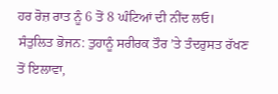ਹਰ ਰੋਜ਼ ਰਾਤ ਨੂੰ 6 ਤੋਂ 8 ਘੰਟਿਆਂ ਦੀ ਨੀਂਦ ਲਓ।
ਸੰਤੁਲਿਤ ਭੋਜਨ: ਤੁਹਾਨੂੰ ਸਰੀਰਕ ਤੌਰ ’ਤੇ ਤੰਦਰੁਸਤ ਰੱਖਣ ਤੋਂ ਇਲਾਵਾ,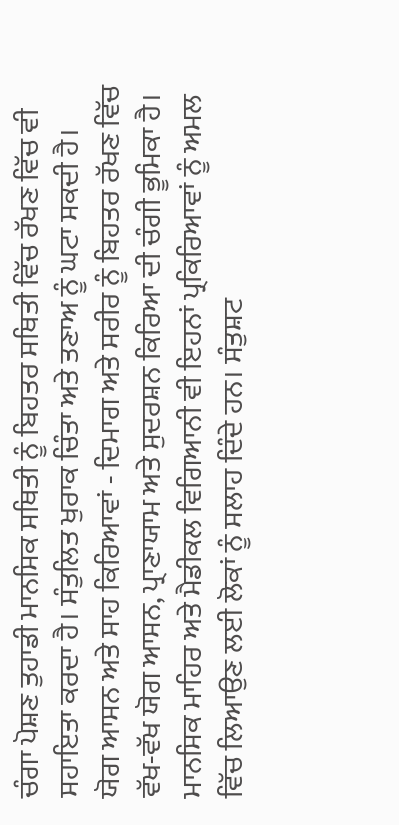ਚੰਗਾ ਪੋਸ਼ਣ ਤੁਹਾਡੀ ਮਾਨਸਿਕ ਸਥਿਤੀ ਨੂੰ ਬਿਹਤਰ ਸਥਿਤੀ ਵਿੱਚ ਰੱਖਣ ਵਿੱਚ ਵੀ ਸਹਾਇਤਾ ਕਰਦਾ ਹੈ। ਸੰਤੁਲਿਤ ਖੁਰਾਕ ਚਿੰਤਾ ਅਤੇ ਤਣਾਅ ਨੂੰ ਘਟਾ ਸਕਦੀ ਹੈ।
ਯੋਗ ਆਸਨ ਅਤੇ ਸਾਹ ਕਿਰਿਆਵਾਂ - ਦਿਮਾਗ ਅਤੇ ਸਰੀਰ ਨੂੰ ਬਿਹਤਰ ਰੱਖਣ ਵਿੱਚ ਵੱਖ-ਵੱਖ ਯੋਗ ਆਸਨ, ਪ੍ਰਾਣਾਯਾਮ ਅਤੇ ਸੁਦਰਸ਼ਨ ਕਿਰਿਆ ਦੀ ਚੰਗੀ ਭੂਮਿਕਾ ਹੈ। ਮਾਨਸਿਕ ਮਾਹਿਰ ਅਤੇ ਮੈਡੀਕਲ ਵਿਗਿਆਨੀ ਵੀ ਇਹਨਾਂ ਪ੍ਰਕਿਰਿਆਵਾਂ ਨੂੰ ਅਮਲ ਵਿੱਚ ਲਿਆਉਣ ਲਈ ਲੋਕਾਂ ਨੂੰ ਸਲਾਹ ਦਿੰਦੇ ਹਨ। ਸੰਤੁਸ਼ਟ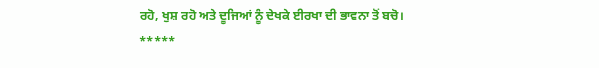ਰਹੋ, ਖੁਸ਼ ਰਹੋ ਅਤੇ ਦੂਜਿਆਂ ਨੂੰ ਦੇਖਕੇ ਈਰਖਾ ਦੀ ਭਾਵਨਾ ਤੋਂ ਬਚੋ।
*****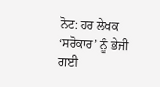ਨੋਟ: ਹਰ ਲੇਖਕ ‘ਸਰੋਕਾਰ’ ਨੂੰ ਭੇਜੀ ਗਈ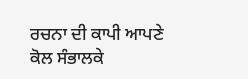ਰਚਨਾ ਦੀ ਕਾਪੀ ਆਪਣੇ ਕੋਲ ਸੰਭਾਲਕੇ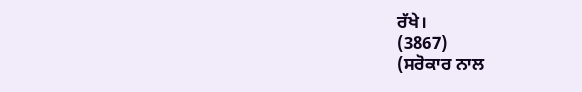ਰੱਖੇ।
(3867)
(ਸਰੋਕਾਰ ਨਾਲ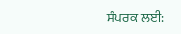ਸੰਪਰਕ ਲਈ: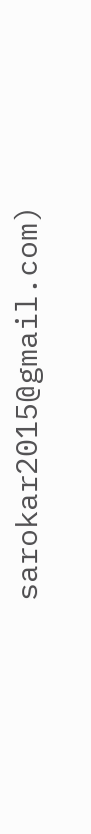sarokar2015@gmail.com)